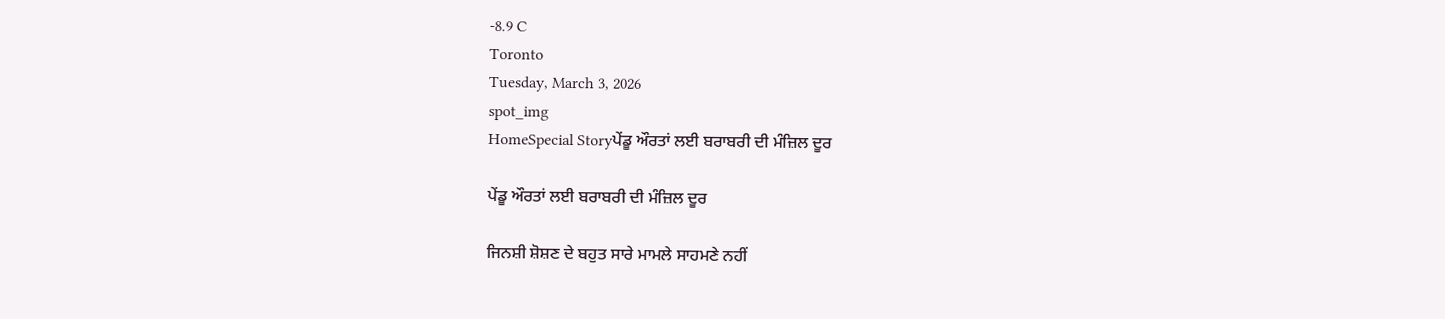-8.9 C
Toronto
Tuesday, March 3, 2026
spot_img
HomeSpecial Storyਪੇਂਡੂ ਔਰਤਾਂ ਲਈ ਬਰਾਬਰੀ ਦੀ ਮੰਜ਼ਿਲ ਦੂਰ

ਪੇਂਡੂ ਔਰਤਾਂ ਲਈ ਬਰਾਬਰੀ ਦੀ ਮੰਜ਼ਿਲ ਦੂਰ

ਜਿਨਸ਼ੀ ਸ਼ੋਸ਼ਣ ਦੇ ਬਹੁਤ ਸਾਰੇ ਮਾਮਲੇ ਸਾਹਮਣੇ ਨਹੀਂ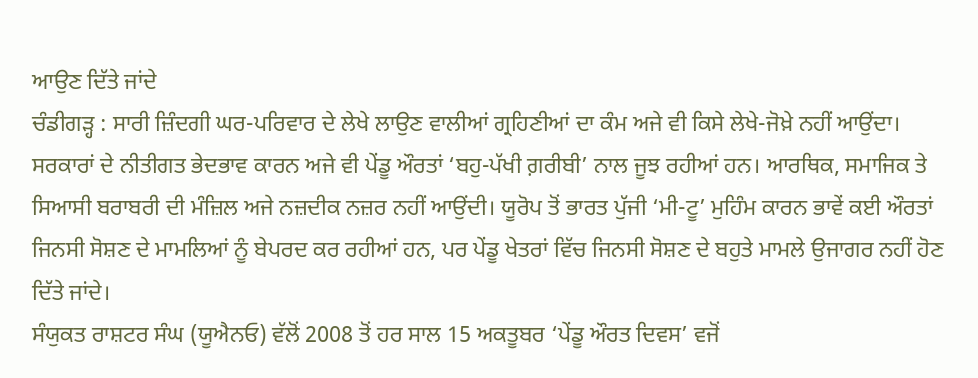ਆਉਣ ਦਿੱਤੇ ਜਾਂਦੇ
ਚੰਡੀਗੜ੍ਹ : ਸਾਰੀ ਜ਼ਿੰਦਗੀ ਘਰ-ਪਰਿਵਾਰ ਦੇ ਲੇਖੇ ਲਾਉਣ ਵਾਲੀਆਂ ਗ੍ਰਹਿਣੀਆਂ ਦਾ ਕੰਮ ਅਜੇ ਵੀ ਕਿਸੇ ਲੇਖੇ-ਜੋਖ਼ੇ ਨਹੀਂ ਆਉਂਦਾ। ਸਰਕਾਰਾਂ ਦੇ ਨੀਤੀਗਤ ਭੇਦਭਾਵ ਕਾਰਨ ਅਜੇ ਵੀ ਪੇਂਡੂ ਔਰਤਾਂ ‘ਬਹੁ-ਪੱਖੀ ਗ਼ਰੀਬੀ’ ਨਾਲ ਜੂਝ ਰਹੀਆਂ ਹਨ। ਆਰਥਿਕ, ਸਮਾਜਿਕ ਤੇ ਸਿਆਸੀ ਬਰਾਬਰੀ ਦੀ ਮੰਜ਼ਿਲ ਅਜੇ ਨਜ਼ਦੀਕ ਨਜ਼ਰ ਨਹੀਂ ਆਉਂਦੀ। ਯੂਰੋਪ ਤੋਂ ਭਾਰਤ ਪੁੱਜੀ ‘ਮੀ-ਟੂ’ ਮੁਹਿੰਮ ਕਾਰਨ ਭਾਵੇਂ ਕਈ ਔਰਤਾਂ ਜਿਨਸੀ ਸੋਸ਼ਣ ਦੇ ਮਾਮਲਿਆਂ ਨੂੰ ਬੇਪਰਦ ਕਰ ਰਹੀਆਂ ਹਨ, ਪਰ ਪੇਂਡੂ ਖੇਤਰਾਂ ਵਿੱਚ ਜਿਨਸੀ ਸੋਸ਼ਣ ਦੇ ਬਹੁਤੇ ਮਾਮਲੇ ਉਜਾਗਰ ਨਹੀਂ ਹੋਣ ਦਿੱਤੇ ਜਾਂਦੇ।
ਸੰਯੁਕਤ ਰਾਸ਼ਟਰ ਸੰਘ (ਯੂਐਨਓ) ਵੱਲੋਂ 2008 ਤੋਂ ਹਰ ਸਾਲ 15 ਅਕਤੂਬਰ ‘ਪੇਂਡੂ ਔਰਤ ਦਿਵਸ’ ਵਜੋਂ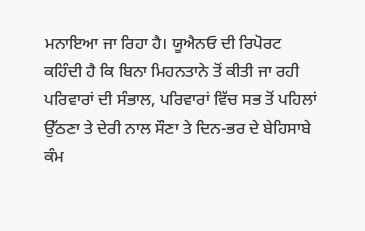ਮਨਾਇਆ ਜਾ ਰਿਹਾ ਹੈ। ਯੂਐਨਓ ਦੀ ਰਿਪੋਰਟ ਕਹਿੰਦੀ ਹੈ ਕਿ ਬਿਨਾ ਮਿਹਨਤਾਨੇ ਤੋਂ ਕੀਤੀ ਜਾ ਰਹੀ ਪਰਿਵਾਰਾਂ ਦੀ ਸੰਭਾਲ, ਪਰਿਵਾਰਾਂ ਵਿੱਚ ਸਭ ਤੋਂ ਪਹਿਲਾਂ ਉੱਠਣਾ ਤੇ ਦੇਰੀ ਨਾਲ ਸੌਣਾ ਤੇ ਦਿਨ-ਭਰ ਦੇ ਬੇਹਿਸਾਬੇ ਕੰਮ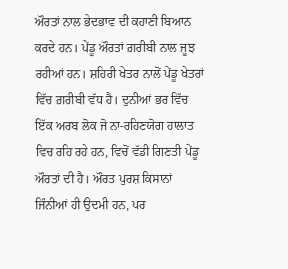ਔਰਤਾਂ ਨਾਲ ਭੇਦਭਾਵ ਦੀ ਕਹਾਣੀ ਬਿਆਨ ਕਰਦੇ ਹਨ। ਪੇਂਡੂ ਔਰਤਾਂ ਗ਼ਰੀਬੀ ਨਾਲ ਜੂਝ ਰਹੀਆਂ ਹਨ। ਸ਼ਹਿਰੀ ਖੇਤਰ ਨਾਲੋਂ ਪੇਂਡੂ ਖੇਤਰਾਂ ਵਿੱਚ ਗ਼ਰੀਬੀ ਵੱਧ ਹੈ। ਦੁਨੀਆਂ ਭਰ ਵਿੱਚ ਇੱਕ ਅਰਬ ਲੋਕ ਜੋ ਨਾ-ਰਹਿਣਯੋਗ ਹਾਲਾਤ ਵਿਚ ਰਹਿ ਰਹੇ ਹਨ, ਵਿਚੋਂ ਵੱਡੀ ਗਿਣਤੀ ਪੇਂਡੂ ਔਰਤਾਂ ਦੀ ਹੈ। ਔਰਤ ਪੁਰਸ਼ ਕਿਸਾਨਾਂ ਜਿੰਨੀਆਂ ਹੀ ਉਦਮੀ ਹਨ, ਪਰ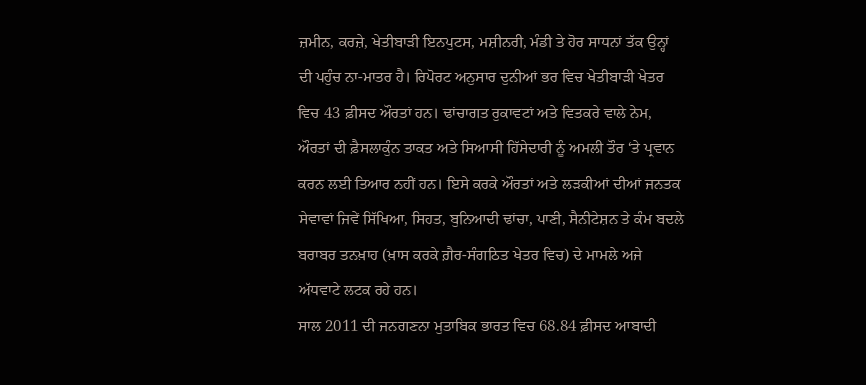ਜ਼ਮੀਨ, ਕਰਜ਼ੇ, ਖੇਤੀਬਾੜੀ ਇਨਪੁਟਸ, ਮਸ਼ੀਨਰੀ, ਮੰਡੀ ਤੇ ਹੋਰ ਸਾਧਨਾਂ ਤੱਕ ਉਨ੍ਹਾਂ ਦੀ ਪਹੁੰਚ ਨਾ-ਮਾਤਰ ਹੈ। ਰਿਪੋਰਟ ਅਨੁਸਾਰ ਦੁਨੀਆਂ ਭਰ ਵਿਚ ਖੇਤੀਬਾੜੀ ਖੇਤਰ ਵਿਚ 43 ਫ਼ੀਸਦ ਔਰਤਾਂ ਹਨ। ਢਾਂਚਾਗਤ ਰੁਕਾਵਟਾਂ ਅਤੇ ਵਿਤਕਰੇ ਵਾਲੇ ਨੇਮ, ਔਰਤਾਂ ਦੀ ਫ਼ੈਸਲਾਕੁੰਨ ਤਾਕਤ ਅਤੇ ਸਿਆਸੀ ਹਿੱਸੇਦਾਰੀ ਨੂੰ ਅਮਲੀ ਤੌਰ ‘ਤੇ ਪ੍ਰਵਾਨ ਕਰਨ ਲਈ ਤਿਆਰ ਨਹੀਂ ਹਨ। ਇਸੇ ਕਰਕੇ ਔਰਤਾਂ ਅਤੇ ਲੜਕੀਆਂ ਦੀਆਂ ਜਨਤਕ ਸੇਵਾਵਾਂ ਜਿਵੇਂ ਸਿੱਖਿਆ, ਸਿਹਤ, ਬੁਨਿਆਦੀ ਢਾਂਚਾ, ਪਾਣੀ, ਸੈਨੀਟੇਸ਼ਨ ਤੇ ਕੰਮ ਬਦਲੇ ਬਰਾਬਰ ਤਨਖ਼ਾਹ (ਖ਼ਾਸ ਕਰਕੇ ਗ਼ੈਰ-ਸੰਗਠਿਤ ਖੇਤਰ ਵਿਚ) ਦੇ ਮਾਮਲੇ ਅਜੇ ਅੱਧਵਾਟੇ ਲਟਕ ਰਹੇ ਹਨ।
ਸਾਲ 2011 ਦੀ ਜਨਗਣਨਾ ਮੁਤਾਬਿਕ ਭਾਰਤ ਵਿਚ 68.84 ਫ਼ੀਸਦ ਆਬਾਦੀ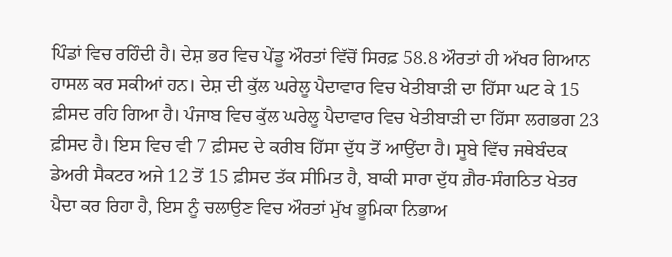ਪਿੰਡਾਂ ਵਿਚ ਰਹਿੰਦੀ ਹੈ। ਦੇਸ਼ ਭਰ ਵਿਚ ਪੇਂਡੂ ਔਰਤਾਂ ਵਿੱਚੋਂ ਸਿਰਫ਼ 58.8 ਔਰਤਾਂ ਹੀ ਅੱਖਰ ਗਿਆਨ ਹਾਸਲ ਕਰ ਸਕੀਆਂ ਹਨ। ਦੇਸ਼ ਦੀ ਕੁੱਲ ਘਰੇਲੂ ਪੈਦਾਵਾਰ ਵਿਚ ਖੇਤੀਬਾੜੀ ਦਾ ਹਿੱਸਾ ਘਟ ਕੇ 15 ਫ਼ੀਸਦ ਰਹਿ ਗਿਆ ਹੈ। ਪੰਜਾਬ ਵਿਚ ਕੁੱਲ ਘਰੇਲੂ ਪੈਦਾਵਾਰ ਵਿਚ ਖੇਤੀਬਾੜੀ ਦਾ ਹਿੱਸਾ ਲਗਭਗ 23 ਫ਼ੀਸਦ ਹੈ। ਇਸ ਵਿਚ ਵੀ 7 ਫ਼ੀਸਦ ਦੇ ਕਰੀਬ ਹਿੱਸਾ ਦੁੱਧ ਤੋਂ ਆਉਂਦਾ ਹੈ। ਸੂਬੇ ਵਿੱਚ ਜਥੇਬੰਦਕ ਡੇਅਰੀ ਸੈਕਟਰ ਅਜੇ 12 ਤੋਂ 15 ਫ਼ੀਸਦ ਤੱਕ ਸੀਮਿਤ ਹੈ, ਬਾਕੀ ਸਾਰਾ ਦੁੱਧ ਗ਼ੈਰ-ਸੰਗਠਿਤ ਖੇਤਰ ਪੈਦਾ ਕਰ ਰਿਹਾ ਹੈ, ਇਸ ਨੂੰ ਚਲਾਉਣ ਵਿਚ ਔਰਤਾਂ ਮੁੱਖ ਭੂਮਿਕਾ ਨਿਭਾਅ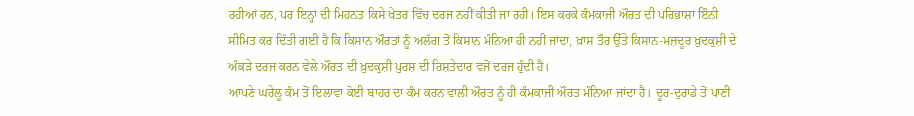ਰਹੀਆਂ ਹਨ, ਪਰ ਇਨ੍ਹਾਂ ਦੀ ਮਿਹਨਤ ਕਿਸੇ ਖੇਤਰ ਵਿੱਚ ਦਰਜ ਨਹੀਂ ਕੀਤੀ ਜਾ ਰਹੀ। ਇਸ ਕਰਕੇ ਕੰਮਕਾਜੀ ਔਰਤ ਦੀ ਪਰਿਭਾਸ਼ਾ ਇੰਨੀ ਸੀਮਿਤ ਕਰ ਦਿੱਤੀ ਗਈ ਹੈ ਕਿ ਕਿਸਾਨ ਔਰਤਾਂ ਨੂੰ ਅਲੱਗ ਤੋਂ ਕਿਸਾਨ ਮੰਨਿਆ ਹੀ ਨਹੀਂ ਜਾਂਦਾ, ਖ਼ਾਸ ਤੌਰ ਉੱਤੇ ਕਿਸਾਨ-ਮਜ਼ਦੂਰ ਖ਼ੁਦਕੁਸ਼ੀ ਦੇ ਅੰਕੜੇ ਦਰਜ ਕਰਨ ਵੇਲੇ ਔਰਤ ਦੀ ਖ਼ੁਦਕੁਸ਼ੀ ਪੁਰਸ਼ ਦੀ ਰਿਸ਼ਤੇਦਾਰ ਵਜੋਂ ਦਰਜ ਹੁੰਦੀ ਹੈ।
ਆਪਣੇ ਘਰੇਲੂ ਕੰਮ ਤੋਂ ਇਲਾਵਾ ਕੋਈ ਬਾਹਰ ਦਾ ਕੰਮ ਕਰਨ ਵਾਲੀ ਔਰਤ ਨੂੰ ਹੀ ਕੰਮਕਾਜੀ ਔਰਤ ਮੰਨਿਆ ਜਾਂਦਾ ਹੈ। ਦੂਰ-ਦੁਰਾਡੇ ਤੋਂ ਪਾਣੀ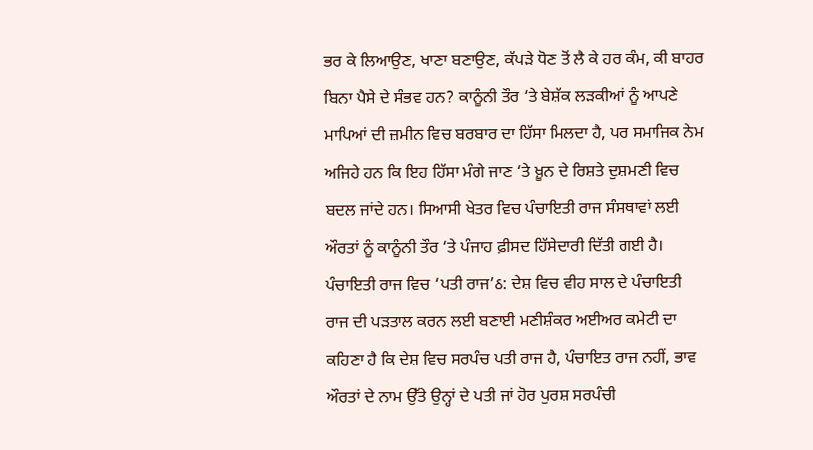ਭਰ ਕੇ ਲਿਆਉਣ, ਖਾਣਾ ਬਣਾਉਣ, ਕੱਪੜੇ ਧੋਣ ਤੋਂ ਲੈ ਕੇ ਹਰ ਕੰਮ, ਕੀ ਬਾਹਰ ਬਿਨਾ ਪੈਸੇ ਦੇ ਸੰਭਵ ਹਨ? ਕਾਨੂੰਨੀ ਤੌਰ ‘ਤੇ ਬੇਸ਼ੱਕ ਲੜਕੀਆਂ ਨੂੰ ਆਪਣੇ ਮਾਪਿਆਂ ਦੀ ਜ਼ਮੀਨ ਵਿਚ ਬਰਬਾਰ ਦਾ ਹਿੱਸਾ ਮਿਲਦਾ ਹੈ, ਪਰ ਸਮਾਜਿਕ ਨੇਮ ਅਜਿਹੇ ਹਨ ਕਿ ਇਹ ਹਿੱਸਾ ਮੰਗੇ ਜਾਣ ‘ਤੇ ਖ਼ੂਨ ਦੇ ਰਿਸ਼ਤੇ ਦੁਸ਼ਮਣੀ ਵਿਚ ਬਦਲ ਜਾਂਦੇ ਹਨ। ਸਿਆਸੀ ਖੇਤਰ ਵਿਚ ਪੰਚਾਇਤੀ ਰਾਜ ਸੰਸਥਾਵਾਂ ਲਈ ਔਰਤਾਂ ਨੂੰ ਕਾਨੂੰਨੀ ਤੌਰ ‘ਤੇ ਪੰਜਾਹ ਫ਼ੀਸਦ ਹਿੱਸੇਦਾਰੀ ਦਿੱਤੀ ਗਈ ਹੈ।
ਪੰਚਾਇਤੀ ਰਾਜ ਵਿਚ ‘ਪਤੀ ਰਾਜ’ઠ: ਦੇਸ਼ ਵਿਚ ਵੀਹ ਸਾਲ ਦੇ ਪੰਚਾਇਤੀ ਰਾਜ ਦੀ ਪੜਤਾਲ ਕਰਨ ਲਈ ਬਣਾਈ ਮਣੀਸ਼ੰਕਰ ਅਈਅਰ ਕਮੇਟੀ ਦਾ ਕਹਿਣਾ ਹੈ ਕਿ ਦੇਸ਼ ਵਿਚ ਸਰਪੰਚ ਪਤੀ ਰਾਜ ਹੈ, ਪੰਚਾਇਤ ਰਾਜ ਨਹੀਂ, ਭਾਵ ਔਰਤਾਂ ਦੇ ਨਾਮ ਉੱਤੇ ਉਨ੍ਹਾਂ ਦੇ ਪਤੀ ਜਾਂ ਹੋਰ ਪੁਰਸ਼ ਸਰਪੰਚੀ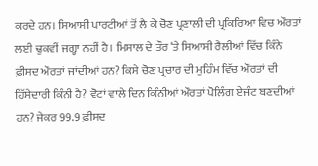ਕਰਦੇ ਹਨ। ਸਿਆਸੀ ਪਾਰਟੀਆਂ ਤੋਂ ਲੈ ਕੇ ਚੋਣ ਪ੍ਰਣਾਲੀ ਦੀ ਪ੍ਰਕਿਰਿਆ ਵਿਚ ਔਰਤਾਂ ਲਈ ਢੁਕਵੀਂ ਜਗ੍ਹਾ ਨਹੀਂ ਹੈ। ਮਿਸਾਲ ਦੇ ਤੌਰ ‘ਤੇ ਸਿਆਸੀ ਰੈਲੀਆਂ ਵਿੱਚ ਕਿੰਨੇ ਫ਼ੀਸਦ ਔਰਤਾਂ ਜਾਂਦੀਆਂ ਹਨ? ਕਿਸੇ ਚੋਣ ਪ੍ਰਚਾਰ ਦੀ ਮੁਹਿੰਮ ਵਿੱਚ ਔਰਤਾਂ ਦੀ ਹਿੱਸੇਦਾਰੀ ਕਿੰਨੀ ਹੈ? ਵੋਟਾਂ ਵਾਲੇ ਦਿਨ ਕਿੰਨੀਆਂ ਔਰਤਾਂ ਪੋਲਿੰਗ ਏਜੰਟ ਬਣਦੀਆਂ ਹਨ? ਜੇਕਰ 99.9 ਫ਼ੀਸਦ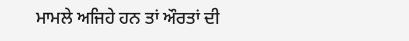ਮਾਮਲੇ ਅਜਿਹੇ ਹਨ ਤਾਂ ਔਰਤਾਂ ਦੀ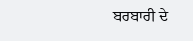ਬਰਬਾਰੀ ਦੇ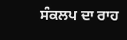ਸੰਕਲਪ ਦਾ ਰਾਹ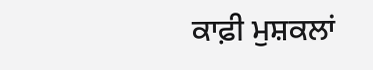ਕਾਫ਼ੀ ਮੁਸ਼ਕਲਾਂ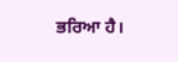ਭਰਿਆ ਹੈ।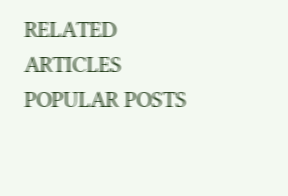RELATED ARTICLES
POPULAR POSTS